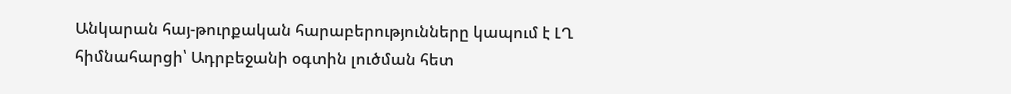Անկարան հայ-թուրքական հարաբերությունները կապում է ԼՂ հիմնահարցի՝ Ադրբեջանի օգտին լուծման հետ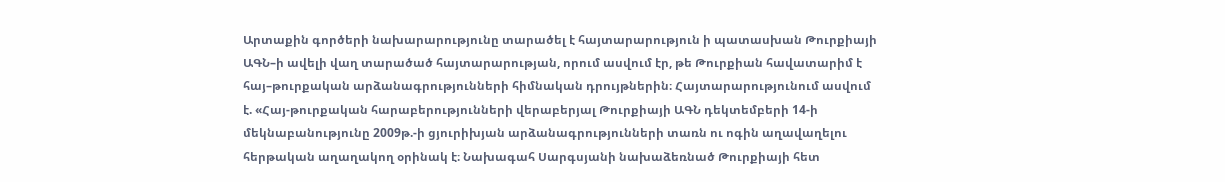Արտաքին գործերի նախարարությունը տարածել է հայտարարություն ի պատասխան Թուրքիայի ԱԳՆ–ի ավելի վաղ տարածած հայտարարության, որում ասվում էր, թե Թուրքիան հավատարիմ է հայ–թուրքական արձանագրությունների հիմնական դրույթներին։ Հայտարարությունում ասվում է. «Հայ-թուրքական հարաբերությունների վերաբերյալ Թուրքիայի ԱԳՆ դեկտեմբերի 14-ի մեկնաբանությունը 2009թ.-ի ցյուրիխյան արձանագրությունների տառն ու ոգին աղավաղելու հերթական աղաղակող օրինակ է։ Նախագահ Սարգսյանի նախաձեռնած Թուրքիայի հետ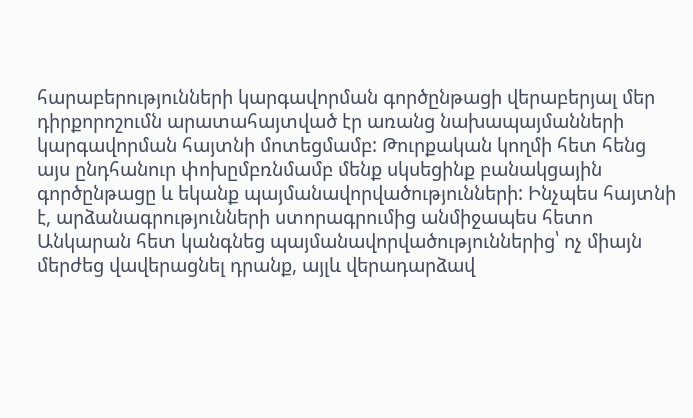հարաբերությունների կարգավորման գործընթացի վերաբերյալ մեր դիրքորոշումն արատահայտված էր առանց նախապայմանների կարգավորման հայտնի մոտեցմամբ: Թուրքական կողմի հետ հենց այս ընդհանուր փոխըմբռնմամբ մենք սկսեցինք բանակցային գործընթացը և եկանք պայմանավորվածությունների: Ինչպես հայտնի է, արձանագրությունների ստորագրումից անմիջապես հետո Անկարան հետ կանգնեց պայմանավորվածություններից՝ ոչ միայն մերժեց վավերացնել դրանք, այլև վերադարձավ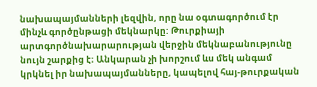նախապայմանների լեզվին, որը նա օգտագործում էր մինչև գործընթացի մեկնարկը: Թուրքիայի արտգործնախարարության վերջին մեկնաբանությունը նույն շարքից է։ Անկարան չի խորշում ևս մեկ անգամ կրկնել իր նախապայմանները, կապելով հայ-թուրքական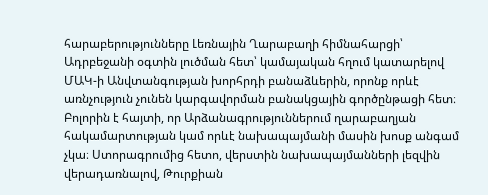հարաբերությունները Լեռնային Ղարաբաղի հիմնահարցի՝ Ադրբեջանի օգտին լուծման հետ՝ կամայական հղում կատարելով ՄԱԿ-ի Անվտանգության խորհրդի բանաձևերին, որոնք որևէ առնչություն չունեն կարգավորման բանակցային գործընթացի հետ։ Բոլորին է հայտի, որ Արձանագրություններում ղարաբաղյան հակամարտության կամ որևէ նախապայմանի մասին խոսք անգամ չկա։ Ստորագրումից հետո, վերստին նախապայմանների լեզվին վերադառնալով, Թուրքիան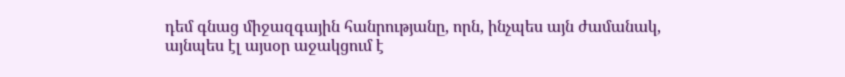դեմ գնաց միջազգային հանրությանը, որն, ինչպես այն ժամանակ, այնպես էլ այսօր աջակցում է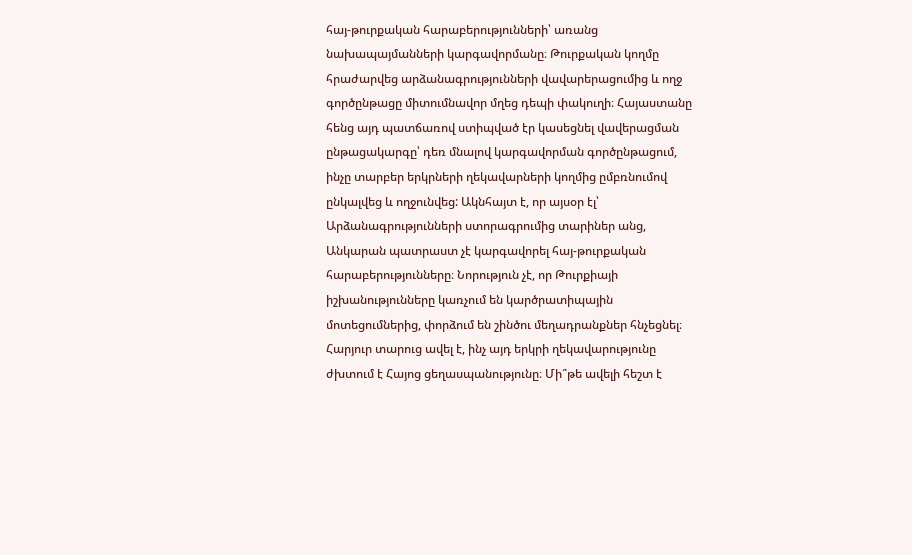հայ-թուրքական հարաբերությունների՝ առանց նախապայմանների կարգավորմանը։ Թուրքական կողմը հրաժարվեց արձանագրությունների վավարերացումից և ողջ գործընթացը միտումնավոր մղեց դեպի փակուղի։ Հայաստանը հենց այդ պատճառով ստիպված էր կասեցնել վավերացման ընթացակարգը՝ դեռ մնալով կարգավորման գործընթացում, ինչը տարբեր երկրների ղեկավարների կողմից ըմբռնումով ընկալվեց և ողջունվեց: Ակնհայտ է, որ այսօր էլ՝ Արձանագրությունների ստորագրումից տարիներ անց, Անկարան պատրաստ չէ կարգավորել հայ-թուրքական հարաբերությունները։ Նորություն չէ, որ Թուրքիայի իշխանությունները կառչում են կարծրատիպային մոտեցումներից, փորձում են շինծու մեղադրանքներ հնչեցնել։ Հարյուր տարուց ավել է, ինչ այդ երկրի ղեկավարությունը ժխտում է Հայոց ցեղասպանությունը։ Մի՞թե ավելի հեշտ է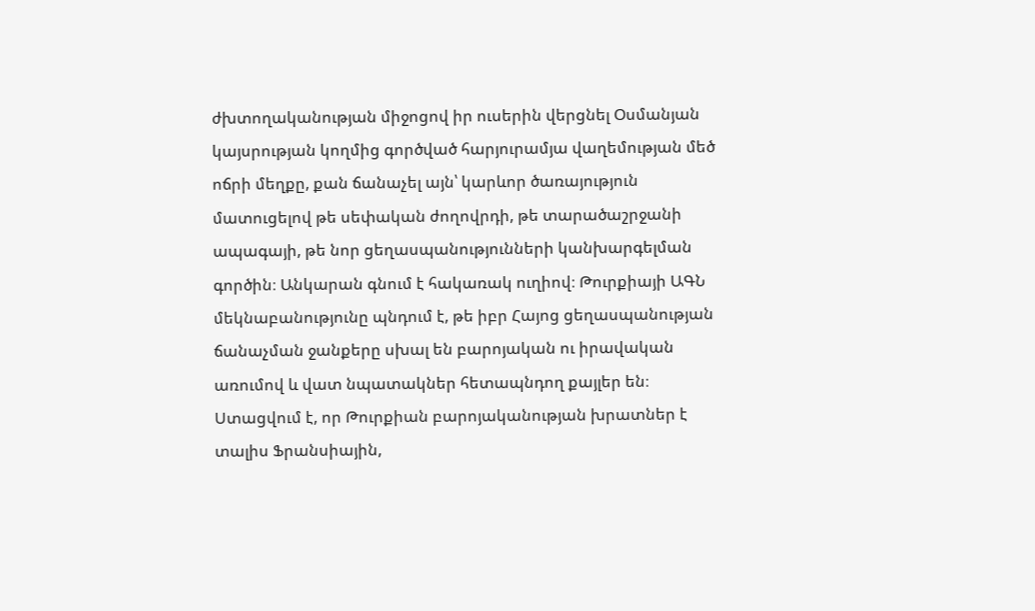ժխտողականության միջոցով իր ուսերին վերցնել Օսմանյան կայսրության կողմից գործված հարյուրամյա վաղեմության մեծ ոճրի մեղքը, քան ճանաչել այն՝ կարևոր ծառայություն մատուցելով թե սեփական ժողովրդի, թե տարածաշրջանի ապագայի, թե նոր ցեղասպանությունների կանխարգելման գործին։ Անկարան գնում է հակառակ ուղիով։ Թուրքիայի ԱԳՆ մեկնաբանությունը պնդում է, թե իբր Հայոց ցեղասպանության ճանաչման ջանքերը սխալ են բարոյական ու իրավական առումով և վատ նպատակներ հետապնդող քայլեր են։ Ստացվում է, որ Թուրքիան բարոյականության խրատներ է տալիս Ֆրանսիային,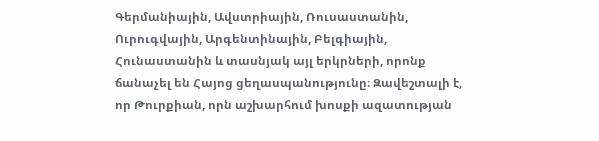Գերմանիային, Ավստրիային, Ռուսաստանին, Ուրուգվային, Արգենտինային, Բելգիային, Հունաստանին և տասնյակ այլ երկրների, որոնք ճանաչել են Հայոց ցեղասպանությունը։ Զավեշտալի է, որ Թուրքիան, որն աշխարհում խոսքի ազատության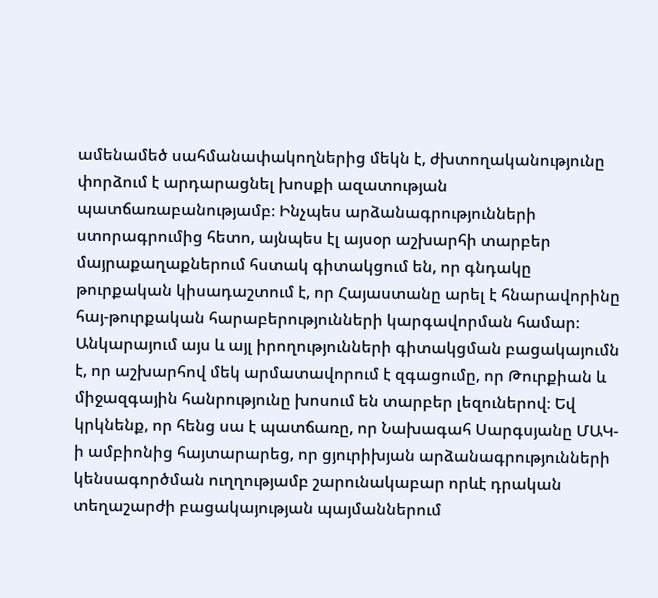ամենամեծ սահմանափակողներից մեկն է, ժխտողականությունը փորձում է արդարացնել խոսքի ազատության պատճառաբանությամբ։ Ինչպես արձանագրությունների ստորագրումից հետո, այնպես էլ այսօր աշխարհի տարբեր մայրաքաղաքներում հստակ գիտակցում են, որ գնդակը թուրքական կիսադաշտում է, որ Հայաստանը արել է հնարավորինը հայ-թուրքական հարաբերությունների կարգավորման համար։ Անկարայում այս և այլ իրողությունների գիտակցման բացակայումն է, որ աշխարհով մեկ արմատավորում է զգացումը, որ Թուրքիան և միջազգային հանրությունը խոսում են տարբեր լեզուներով։ Եվ կրկնենք, որ հենց սա է պատճառը, որ Նախագահ Սարգսյանը ՄԱԿ-ի ամբիոնից հայտարարեց, որ ցյուրիխյան արձանագրությունների կենսագործման ուղղությամբ շարունակաբար որևէ դրական տեղաշարժի բացակայության պայմաններում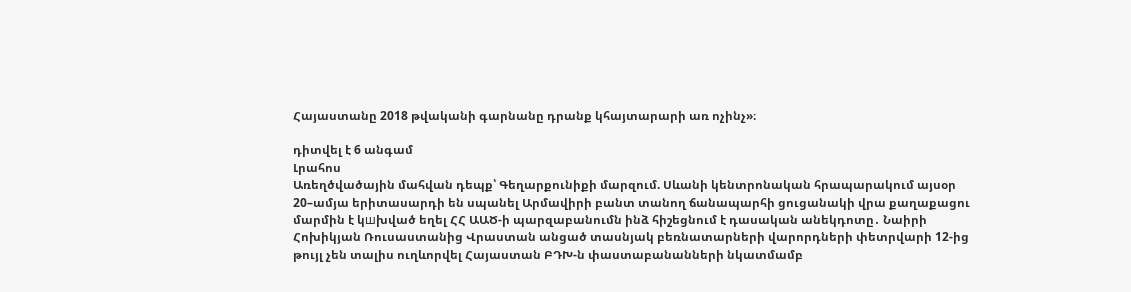Հայաստանը 2018 թվականի գարնանը դրանք կհայտարարի առ ոչինչ»։

դիտվել է 6 անգամ
Լրահոս
Առեղծվածային մահվան դեպք՝ Գեղարքունիքի մարզում. Սևանի կենտրոնական հրապարակում այսօր 20–ամյա երիտասարդի են սպանել Արմավիրի բանտ տանող ճանապարհի ցուցանակի վրա քաղաքացու մարմին է կшխված եղել ՀՀ ԱԱԾ-ի պարզաբանումն ինձ հիշեցնում է դասական անեկդոտը․ Նաիրի Հոխիկյան Ռուսաստանից Վրաստան անցած տասնյակ բեռնատարների վարորդների փետրվարի 12-ից թույլ չեն տալիս ուղևորվել Հայաստան ԲԴԽ-ն փաստաբանանների նկատմամբ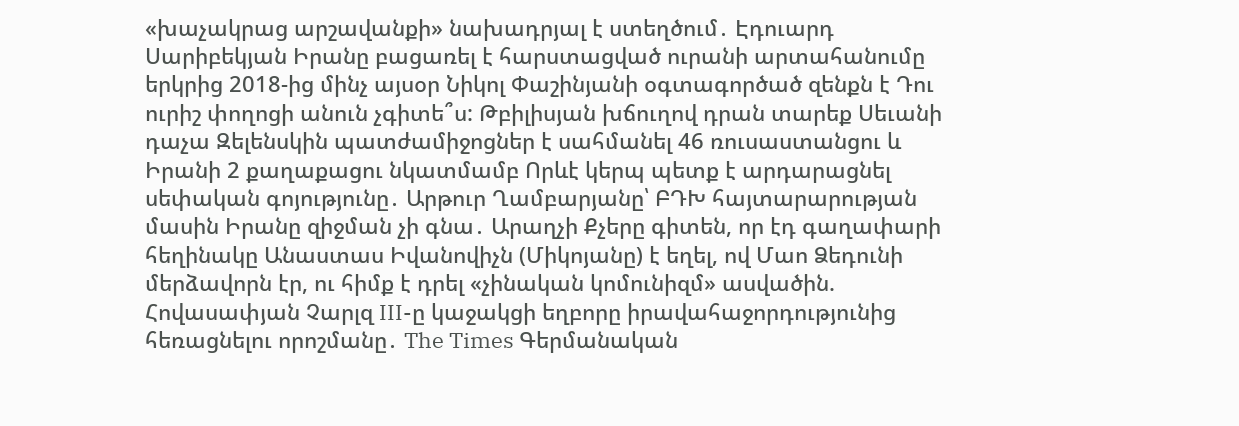«խաչակրաց արշավանքի» նախադրյալ է ստեղծում․ Էդուարդ Սարիբեկյան Իրանը բացառել է հարստացված ուրանի արտահանումը երկրից 2018-ից մինչ այսօր Նիկոլ Փաշինյանի օգտագործած զենքն է Դու ուրիշ փողոցի անուն չգիտե՞ս: Թբիլիսյան խճուղով դրան տարեք Սեւանի դաչա Զելենսկին պատժամիջոցներ է սահմանել 46 ռուսաստանցու և Իրանի 2 քաղաքացու նկատմամբ Որևէ կերպ պետք է արդարացնել սեփական գոյությունը․ Արթուր Ղամբարյանը՝ ԲԴԽ հայտարարության մասին Իրանը զիջման չի գնա․ Արաղչի Քչերը գիտեն, որ էդ գաղափարի հեղինակը Անաստաս Իվանովիչն (Միկոյանը) է եղել, ով Մաո Ձեդունի մերձավորն էր, ու հիմք է դրել «չինական կոմունիզմ» ասվածին. Հովասափյան Չարլզ III-ը կաջակցի եղբորը իրավահաջորդությունից հեռացնելու որոշմանը․ The Times Գերմանական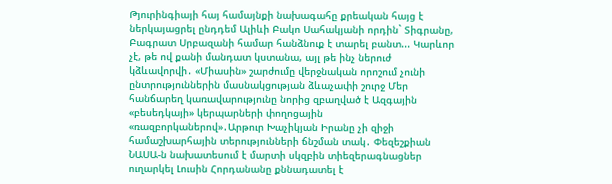Թյուրինգիայի հայ համայնքի նախագահը քրեական հայց է ներկայացրել ընդդեմ Ալիևի Բակո Սահակյանի որդին` Տիգրանը, Բագրատ Սրբազանի համար հանձնուք է տարել բանտ... Կարևոր չէ, թե ով քանի մանդատ կստանա, այլ թե ինչ ներուժ կձևավորվի․ «Միասին» շարժումը վերջնական որոշում չունի ընտրություններին մասնակցության ձևաչափի շուրջ Մեր հանճարեղ կառավարությունը նորից զբաղված է Ազգային «բեսեդկայի» կերպարների փողոցային «ռազբորկաներով»․Արթուր Խաչիկյան Իրանը չի զիջի համաշխարհային տերությունների ճնշման տակ․ Փեզեշքիան ՆԱՍԱ-ն նախատեսում է մարտի սկզբին տիեզերագնացներ ուղարկել Լուսին Հորդանանը քննադատել է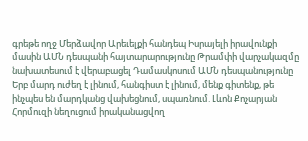գրեթե ողջ Մերձավոր Արեւելքի հանդեպ Իսրայելի իրավունքի մասին ԱՄՆ դեսպանի հայտարարությունը Թրամփի վարչակազմը նախատեսում է վերաբացել Դամասկոսում ԱՄՆ դեսպանությունը Երբ մարդ ուժեղ է լինում, հանգիստ է լինում, մենք գիտենք, թե ինչպես են մարդկանց վախեցնում, սպառնում. Լևոն Քոչարյան Հորմուզի նեղուցում իրականացվող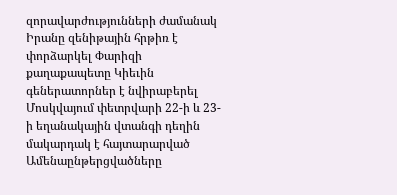զորավարժությունների ժամանակ Իրանը զենիթային հրթիռ է փորձարկել Փարիզի քաղաքապետը Կիեւին գեներատորներ է նվիրաբերել Մոսկվայում փետրվարի 22-ի և 23-ի եղանակային վտանգի դեղին մակարդակ է հայտարարված
Ամենաընթերցվածները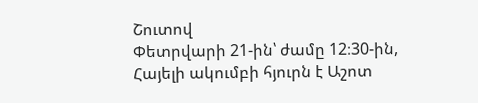Շուտով
Փետրվարի 21-ին՝ ժամը 12։30-ին, Հայելի ակումբի հյուրն է Աշոտ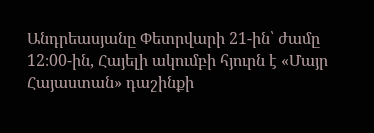Անդրեասյանը Փետրվարի 21-ին՝ ժամը 12։00-ին, Հայելի ակումբի հյուրն է «Մայր Հայաստան» դաշինքի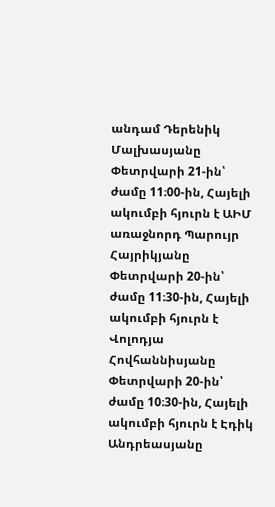անդամ Դերենիկ Մալխասյանը Փետրվարի 21-ին՝ ժամը 11։00-ին, Հայելի ակումբի հյուրն է ԱԻՄ առաջնորդ Պարույր Հայրիկյանը Փետրվարի 20-ին՝ ժամը 11։30-ին, Հայելի ակումբի հյուրն է Վոլոդյա Հովհաննիսյանը Փետրվարի 20-ին՝ ժամը 10։30-ին, Հայելի ակումբի հյուրն է Էդիկ Անդրեասյանը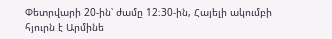Փետրվարի 20-ին՝ ժամը 12։30-ին, Հայելի ակումբի հյուրն է Արմինե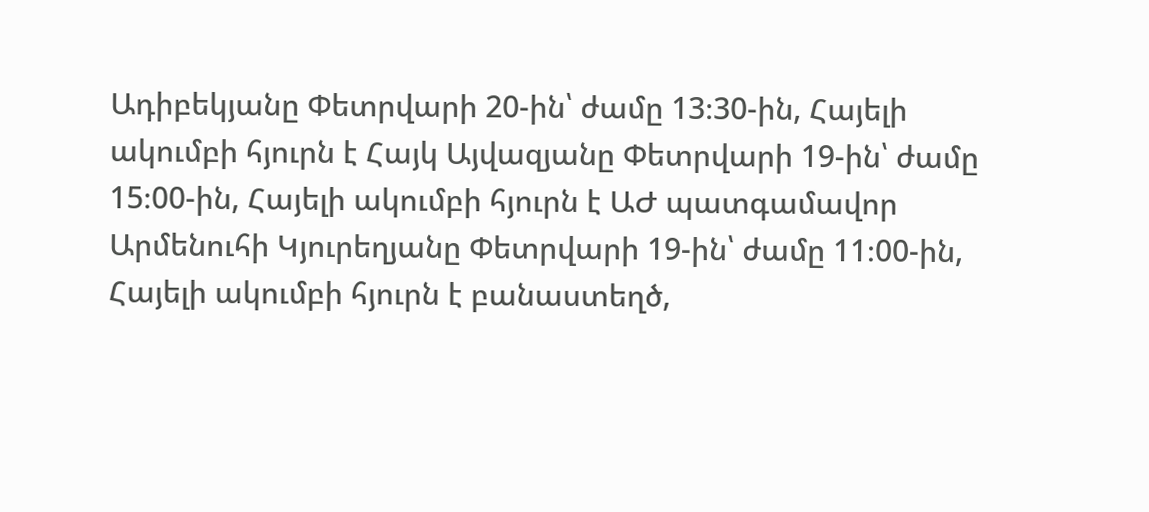Ադիբեկյանը Փետրվարի 20-ին՝ ժամը 13։30-ին, Հայելի ակումբի հյուրն է Հայկ Այվազյանը Փետրվարի 19-ին՝ ժամը 15։00-ին, Հայելի ակումբի հյուրն է ԱԺ պատգամավոր Արմենուհի Կյուրեղյանը Փետրվարի 19-ին՝ ժամը 11։00-ին, Հայելի ակումբի հյուրն է բանաստեղծ,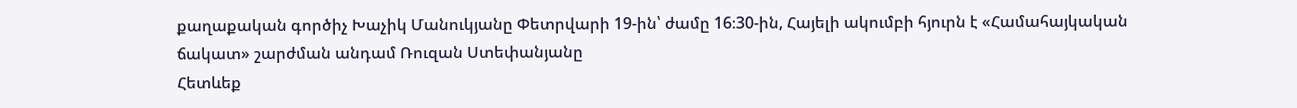քաղաքական գործիչ Խաչիկ Մանուկյանը Փետրվարի 19-ին՝ ժամը 16։30-ին, Հայելի ակումբի հյուրն է «Համահայկական ճակատ» շարժման անդամ Ռուզան Ստեփանյանը
Հետևեք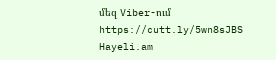մեզ Viber-ում https://cutt.ly/5wn8sJBS
Hayeli.am